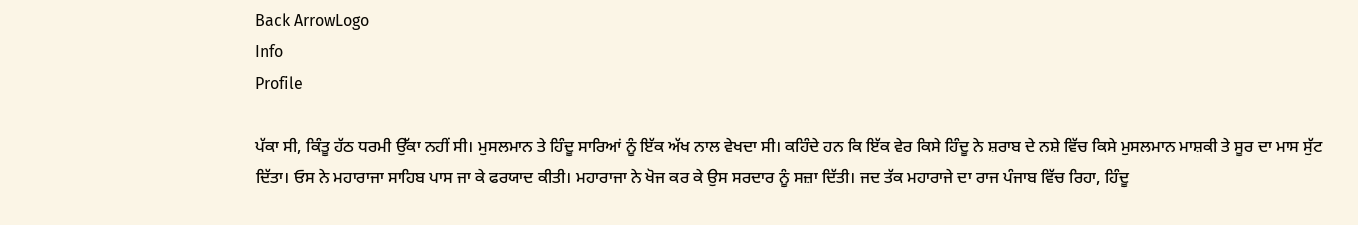Back ArrowLogo
Info
Profile

ਪੱਕਾ ਸੀ, ਕਿੰਤੂ ਹੱਠ ਧਰਮੀ ਉੱਕਾ ਨਹੀਂ ਸੀ। ਮੁਸਲਮਾਨ ਤੇ ਹਿੰਦੂ ਸਾਰਿਆਂ ਨੂੰ ਇੱਕ ਅੱਖ ਨਾਲ ਵੇਖਦਾ ਸੀ। ਕਹਿੰਦੇ ਹਨ ਕਿ ਇੱਕ ਵੇਰ ਕਿਸੇ ਹਿੰਦੂ ਨੇ ਸ਼ਰਾਬ ਦੇ ਨਸ਼ੇ ਵਿੱਚ ਕਿਸੇ ਮੁਸਲਮਾਨ ਮਾਸ਼ਕੀ ਤੇ ਸੂਰ ਦਾ ਮਾਸ ਸੁੱਟ ਦਿੱਤਾ। ਓਸ ਨੇ ਮਹਾਰਾਜਾ ਸਾਹਿਬ ਪਾਸ ਜਾ ਕੇ ਫਰਯਾਦ ਕੀਤੀ। ਮਹਾਰਾਜਾ ਨੇ ਖੋਜ ਕਰ ਕੇ ਉਸ ਸਰਦਾਰ ਨੂੰ ਸਜ਼ਾ ਦਿੱਤੀ। ਜਦ ਤੱਕ ਮਹਾਰਾਜੇ ਦਾ ਰਾਜ ਪੰਜਾਬ ਵਿੱਚ ਰਿਹਾ, ਹਿੰਦੂ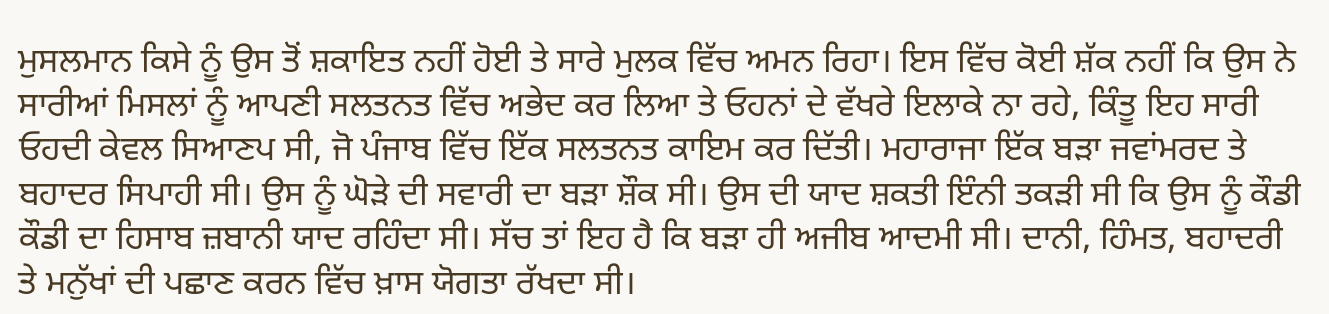ਮੁਸਲਮਾਨ ਕਿਸੇ ਨੂੰ ਉਸ ਤੋਂ ਸ਼ਕਾਇਤ ਨਹੀਂ ਹੋਈ ਤੇ ਸਾਰੇ ਮੁਲਕ ਵਿੱਚ ਅਮਨ ਰਿਹਾ। ਇਸ ਵਿੱਚ ਕੋਈ ਸ਼ੱਕ ਨਹੀਂ ਕਿ ਉਸ ਨੇ ਸਾਰੀਆਂ ਮਿਸਲਾਂ ਨੂੰ ਆਪਣੀ ਸਲਤਨਤ ਵਿੱਚ ਅਭੇਦ ਕਰ ਲਿਆ ਤੇ ਓਹਨਾਂ ਦੇ ਵੱਖਰੇ ਇਲਾਕੇ ਨਾ ਰਹੇ, ਕਿੰਤੂ ਇਹ ਸਾਰੀ ਓਹਦੀ ਕੇਵਲ ਸਿਆਣਪ ਸੀ, ਜੋ ਪੰਜਾਬ ਵਿੱਚ ਇੱਕ ਸਲਤਨਤ ਕਾਇਮ ਕਰ ਦਿੱਤੀ। ਮਹਾਰਾਜਾ ਇੱਕ ਬੜਾ ਜਵਾਂਮਰਦ ਤੇ ਬਹਾਦਰ ਸਿਪਾਹੀ ਸੀ। ਉਸ ਨੂੰ ਘੋੜੇ ਦੀ ਸਵਾਰੀ ਦਾ ਬੜਾ ਸ਼ੌਕ ਸੀ। ਉਸ ਦੀ ਯਾਦ ਸ਼ਕਤੀ ਇੰਨੀ ਤਕੜੀ ਸੀ ਕਿ ਉਸ ਨੂੰ ਕੌਡੀ ਕੌਡੀ ਦਾ ਹਿਸਾਬ ਜ਼ਬਾਨੀ ਯਾਦ ਰਹਿੰਦਾ ਸੀ। ਸੱਚ ਤਾਂ ਇਹ ਹੈ ਕਿ ਬੜਾ ਹੀ ਅਜੀਬ ਆਦਮੀ ਸੀ। ਦਾਨੀ, ਹਿੰਮਤ, ਬਹਾਦਰੀ ਤੇ ਮਨੁੱਖਾਂ ਦੀ ਪਛਾਣ ਕਰਨ ਵਿੱਚ ਖ਼ਾਸ ਯੋਗਤਾ ਰੱਖਦਾ ਸੀ।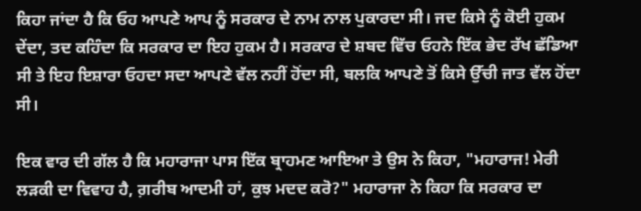ਕਿਹਾ ਜਾਂਦਾ ਹੈ ਕਿ ਓਹ ਆਪਣੇ ਆਪ ਨੂੰ ਸਰਕਾਰ ਦੇ ਨਾਮ ਨਾਲ ਪੁਕਾਰਦਾ ਸੀ। ਜਦ ਕਿਸੇ ਨੂੰ ਕੋਈ ਹੁਕਮ ਦੇਂਦਾ, ਤਦ ਕਹਿੰਦਾ ਕਿ ਸਰਕਾਰ ਦਾ ਇਹ ਹੁਕਮ ਹੈ। ਸਰਕਾਰ ਦੇ ਸ਼ਬਦ ਵਿੱਚ ਓਹਨੇ ਇੱਕ ਭੇਦ ਰੱਖ ਛੱਡਿਆ ਸੀ ਤੇ ਇਹ ਇਸ਼ਾਰਾ ਓਹਦਾ ਸਦਾ ਆਪਣੇ ਵੱਲ ਨਹੀਂ ਹੋਂਦਾ ਸੀ, ਬਲਕਿ ਆਪਣੇ ਤੋਂ ਕਿਸੇ ਉੱਚੀ ਜਾਤ ਵੱਲ ਹੋਂਦਾ ਸੀ।

ਇਕ ਵਾਰ ਦੀ ਗੱਲ ਹੈ ਕਿ ਮਹਾਰਾਜਾ ਪਾਸ ਇੱਕ ਬ੍ਰਾਹਮਣ ਆਇਆ ਤੇ ਉਸ ਨੇ ਕਿਹਾ, "ਮਹਾਰਾਜ! ਮੇਰੀ ਲੜਕੀ ਦਾ ਵਿਵਾਹ ਹੈ, ਗ਼ਰੀਬ ਆਦਮੀ ਹਾਂ, ਕੁਝ ਮਦਦ ਕਰੋ?" ਮਹਾਰਾਜਾ ਨੇ ਕਿਹਾ ਕਿ ਸਰਕਾਰ ਦਾ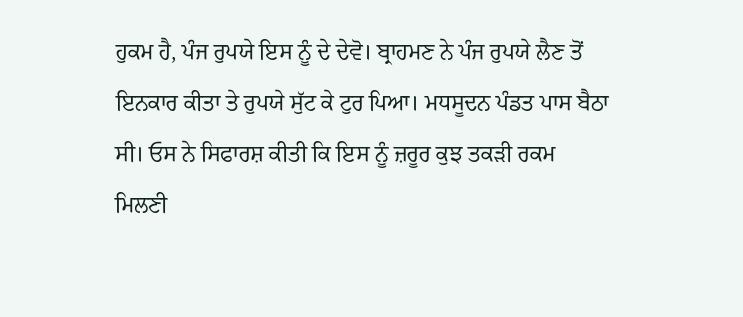ਹੁਕਮ ਹੈ, ਪੰਜ ਰੁਪਯੇ ਇਸ ਨੂੰ ਦੇ ਦੇਵੋ। ਬ੍ਰਾਹਮਣ ਨੇ ਪੰਜ ਰੁਪਯੇ ਲੈਣ ਤੋਂ ਇਨਕਾਰ ਕੀਤਾ ਤੇ ਰੁਪਯੇ ਸੁੱਟ ਕੇ ਟੁਰ ਪਿਆ। ਮਧਸੂਦਨ ਪੰਡਤ ਪਾਸ ਬੈਠਾ ਸੀ। ਓਸ ਨੇ ਸਿਫਾਰਸ਼ ਕੀਤੀ ਕਿ ਇਸ ਨੂੰ ਜ਼ਰੂਰ ਕੁਝ ਤਕੜੀ ਰਕਮ ਮਿਲਣੀ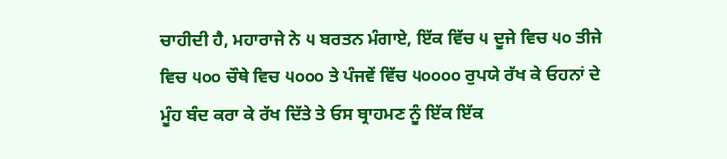ਚਾਹੀਦੀ ਹੈ, ਮਹਾਰਾਜੇ ਨੇ ੫ ਬਰਤਨ ਮੰਗਾਏ, ਇੱਕ ਵਿੱਚ ੫ ਦੂਜੇ ਵਿਚ ੫੦ ਤੀਜੇ ਵਿਚ ੫੦੦ ਚੌਥੇ ਵਿਚ ੫੦੦੦ ਤੇ ਪੰਜਵੇਂ ਵਿੱਚ ੫੦੦੦੦ ਰੁਪਯੇ ਰੱਖ ਕੇ ਓਹਨਾਂ ਦੇ ਮੂੰਹ ਬੰਦ ਕਰਾ ਕੇ ਰੱਖ ਦਿੱਤੇ ਤੇ ਓਸ ਬ੍ਰਾਹਮਣ ਨੂੰ ਇੱਕ ਇੱਕ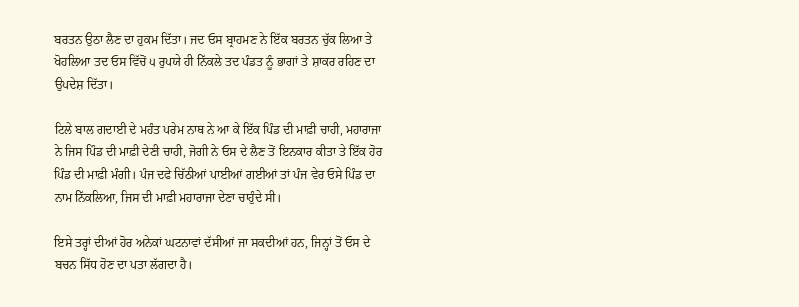ਬਰਤਨ ਉਠਾ ਲੈਣ ਦਾ ਹੁਕਮ ਦਿੱਤਾ। ਜਦ ਓਸ ਬ੍ਰਾਹਮਣ ਨੇ ਇੱਕ ਬਰਤਨ ਚੁੱਕ ਲਿਆ ਤੇ ਖੋਹਲਿਆ ਤਦ ਓਸ ਵਿੱਚੋਂ ੫ ਰੁਪਯੇ ਹੀ ਨਿੱਕਲੇ ਤਦ ਪੰਡਤ ਨੂੰ ਭਾਗਾਂ ਤੇ ਸ਼ਾਕਰ ਰਹਿਣ ਦਾ ਉਪਦੇਸ਼ ਦਿੱਤਾ।

ਟਿਲੇ ਬਾਲ ਗਦਾਈ ਦੇ ਮਹੰਤ ਪਰੇਮ ਨਾਥ ਨੇ ਆ ਕੇ ਇੱਕ ਪਿੰਡ ਦੀ ਮਾਫ਼ੀ ਚਾਹੀ, ਮਹਾਰਾਜਾ ਨੇ ਜਿਸ ਪਿੰਡ ਦੀ ਮਾਫ਼ੀ ਦੇਣੀ ਚਾਹੀ, ਜੋਗੀ ਨੇ ਓਸ ਦੇ ਲੈਣ ਤੋਂ ਇਨਕਾਰ ਕੀਤਾ ਤੇ ਇੱਕ ਹੋਰ ਪਿੰਡ ਦੀ ਮਾਫ਼ੀ ਮੰਗੀ। ਪੰਜ ਦਫੇ ਚਿੱਠੀਆਂ ਪਾਈਆਂ ਗਈਆਂ ਤਾਂ ਪੰਜ ਵੇਰ ਓਸੇ ਪਿੰਡ ਦਾ ਨਾਮ ਨਿੱਕਲਿਆ, ਜਿਸ ਦੀ ਮਾਫ਼ੀ ਮਹਾਰਾਜਾ ਦੇਣਾ ਚਾਹੁੰਦੇ ਸੀ।

ਇਸੇ ਤਰ੍ਹਾਂ ਦੀਆਂ ਹੋਰ ਅਨੇਕਾਂ ਘਟਨਾਵਾਂ ਦੱਸੀਆਂ ਜਾ ਸਕਦੀਆਂ ਹਨ, ਜਿਨ੍ਹਾਂ ਤੋਂ ਓਸ ਦੇ ਬਚਨ ਸਿੱਧ ਹੋਣ ਦਾ ਪਤਾ ਲੱਗਦਾ ਹੈ।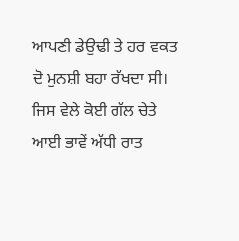ਆਪਣੀ ਡੇਉਢੀ ਤੇ ਹਰ ਵਕਤ ਦੋ ਮੁਨਸ਼ੀ ਬਹਾ ਰੱਖਦਾ ਸੀ। ਜਿਸ ਵੇਲੇ ਕੋਈ ਗੱਲ ਚੇਤੇ ਆਈ ਭਾਵੇਂ ਅੱਧੀ ਰਾਤ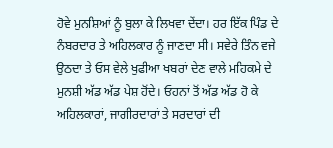ਹੋਵੇ ਮੁਨਸ਼ਿਆਂ ਨੂੰ ਬੁਲਾ ਕੇ ਲਿਖਵਾ ਦੇਂਦਾ। ਹਰ ਇੱਕ ਪਿੰਡ ਦੇ ਨੰਬਰਦਾਰ ਤੇ ਅਹਿਲਕਾਰ ਨੂੰ ਜਾਣਦਾ ਸੀ। ਸਵੇਰੇ ਤਿੰਨ ਵਜੇ ਉਠਦਾ ਤੇ ਓਸ ਵੇਲੇ ਖੁਫੀਆ ਖਬਰਾਂ ਦੇਣ ਵਾਲੇ ਮਹਿਕਮੇ ਦੇ ਮੁਨਸ਼ੀ ਅੱਡ ਅੱਡ ਪੇਸ਼ ਹੋਂਦੇ। ਓਹਨਾਂ ਤੋਂ ਅੱਡ ਅੱਡ ਹੋ ਕੇ ਅਹਿਲਕਾਰਾਂ, ਜਾਗੀਰਦਾਰਾਂ ਤੇ ਸਰਦਾਰਾਂ ਦੀ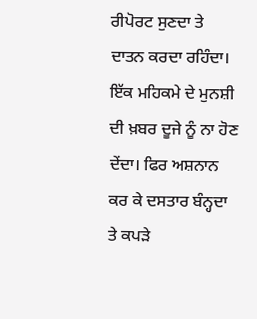ਰੀਪੋਰਟ ਸੁਣਦਾ ਤੇ ਦਾਤਨ ਕਰਦਾ ਰਹਿੰਦਾ। ਇੱਕ ਮਹਿਕਮੇ ਦੇ ਮੁਨਸ਼ੀ ਦੀ ਖ਼ਬਰ ਦੂਜੇ ਨੂੰ ਨਾ ਹੋਣ ਦੇਂਦਾ। ਫਿਰ ਅਸ਼ਨਾਨ ਕਰ ਕੇ ਦਸਤਾਰ ਬੰਨ੍ਹਦਾ ਤੇ ਕਪੜੇ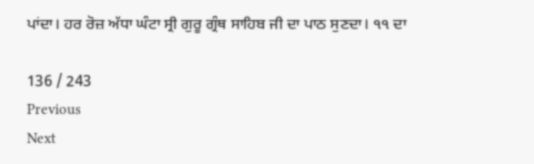ਪਾਂਦਾ। ਹਰ ਰੋਜ਼ ਅੱਧਾ ਘੰਟਾ ਸ੍ਰੀ ਗੁਰੂ ਗ੍ਰੰਥ ਸਾਹਿਬ ਜੀ ਦਾ ਪਾਠ ਸੁਣਦਾ। ੧੧ ਦਾ

136 / 243
Previous
Next